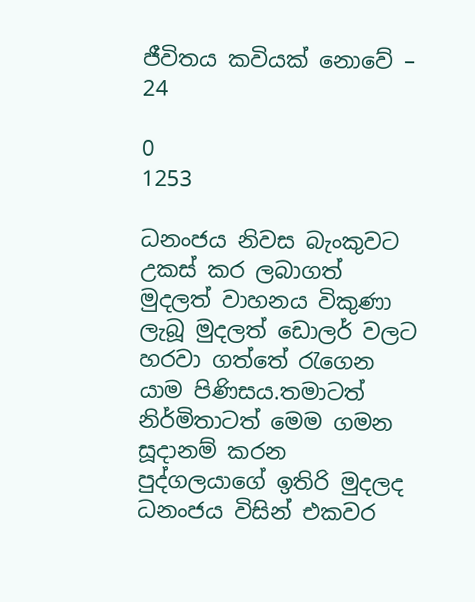ජීවිතය කවියක් නොවේ – 24

0
1253

ධනංජය නිවස බැංකුවට උකස් කර ලබාගත් මුදලත් වාහනය විකුණා ලැබූ මුදලත් ඩොලර් වලට හරවා ගත්තේ රැගෙන  යාම පිණිසය.තමාටත් නිර්මිතාටත් මෙම ගමන සූදානම් කරන පුද්ගලයාගේ ඉතිරි මුදලද ධනංජය විසින් එකවර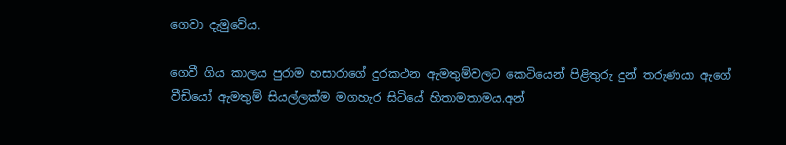ගෙවා දැමුවේය.

ගෙවී ගිය කාලය පුරාම හසාරාගේ දුරකථන ඇමතුම්වලට කෙටියෙන් පිළිතුරු දුන් තරුණයා ඇගේ වීඩියෝ ඇමතුම් සියල්ලක්ම මගහැර සිටියේ හිතාමතාමය.අන්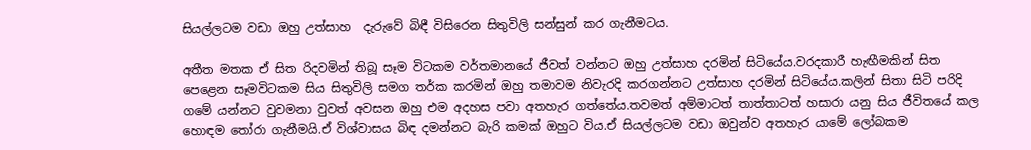සියල්ලටම වඩා ඔහු උත්සාහ  දැරුවේ බිඳී විසිරෙන සිතුවිලි සන්සුන් කර ගැනීමටය.

අතීත මතක ඒ සිත රිදවමින් තිබූ සෑම විටකම වර්තමානයේ ජීවත් වන්නට ඔහු උත්සාහ දරමින් සිටියේය.වරදකාරී හැඟීමකින් සිත පෙළෙන සෑමවිටකම සිය සිතුවිලි සමග තර්ක කරමින් ඔහු තමාවම නිවැරදි කරගන්නට උත්සාහ දරමින් සිටියේය.කලින් සිතා සිටි පරිදි ගමේ යන්නට වුවමනා වුවත් අවසන ඔහු එම අදහස පවා අතහැර ගත්තේය.තවමත් අම්මාටත් තාත්තාටත් හසාරා යනු සිය ජීවිතයේ කල හොඳම තෝරා ගැනීමයි.ඒ විශ්වාසය බිඳ දමන්නට බැරි කමක් ඔහුට විය.ඒ සියල්ලටම වඩා ඔවුන්ව අතහැර යාමේ ලෝබකම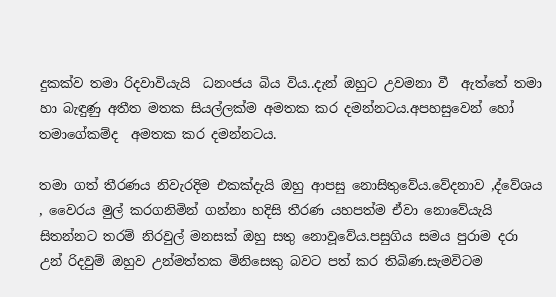දුකක්ව තමා රිදවාවියැයි  ධනංජය බිය විය..දැන් ඔහුට උවමනා වී  ඇත්තේ තමා හා බැඳුණු අතීත මතක සියල්ලක්ම අමතක කර දමන්නටය.අපහසුවෙන් හෝ තමාගේකම්ද  අමතක කර දමන්නටය.

තමා ගත් තීරණය නිවැරදිම එකක්දැයි ඔහු ආපසු නොසිතුවේය.වේදනාව ,ද්වේශය , වෛරය මුල් කරගනිමින් ගන්නා හදිසි තීරණ යහපත්ම ඒවා නොවේයැයි සිතන්නට තරම් නිරවුල් මනසක් ඔහු සතු නොවූවේය.පසුගිය සමය පුරාම දරා උන් රිදවුම් ඔහුව උන්මත්තක මිනිසෙකු බවට පත් කර තිබිණ.සැමවිටම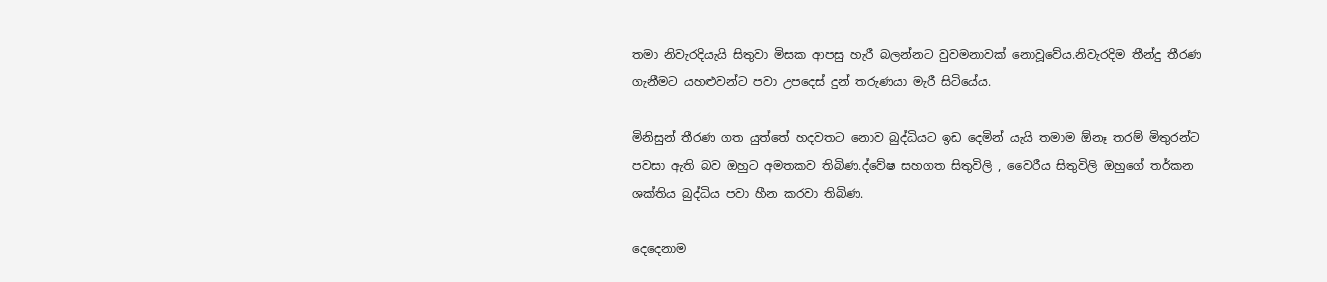තමා නිවැරදියැයි සිතුවා මිසක ආපසු හැරී බලන්නට වුවමනාවක් නොවූවේය.නිවැරදිම තීන්දු තීරණ ගැනීමට යහළුවන්ට පවා උපදෙස් දුන් තරුණයා මැරී සිටියේය.

මිනිසුන් තීරණ ගත යුත්තේ හදවතට නොව බුද්ධියට ඉඩ දෙමින් යැයි තමාම ඕනෑ තරම් මිතුරන්ට පවසා ඇති බව ඔහුට අමතකව තිබිණ.ද්වේෂ සහගත සිතුවිලි , වෛරීය සිතුවිලි ඔහුගේ තර්කන ශක්තිය බුද්ධිය පවා හීන කරවා තිබිණ.

දෙදෙනාම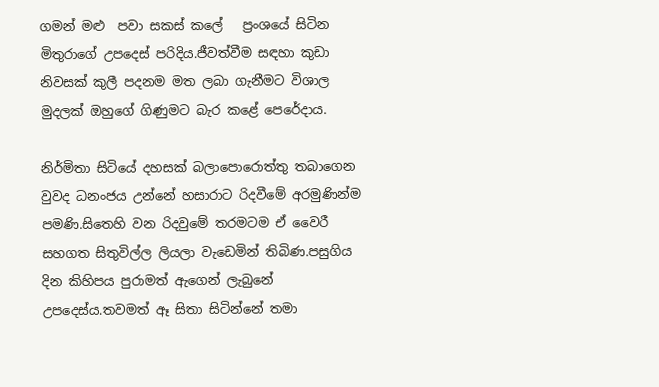ගමන් මළු  පවා සකස් කලේ   ප්‍රංශයේ සිටින මිතුරාගේ උපදෙස් පරිදිය.ජීවත්වීම සඳහා කුඩා නිවසක් කුලී පදනම මත ලබා ගැනීමට විශාල මුදලක් ඔහුගේ ගිණුමට බැර කළේ පෙරේදාය.

නිර්මිතා සිටියේ දහසක් බලාපොරොත්තු තබාගෙන වුවද ධනංජය උන්නේ හසාරාට රිදවීමේ අරමුණින්ම පමණි.සිතෙහි වන රිදවුමේ තරමටම ඒ වෛරී සහගත සිතුවිල්ල ලියලා වැඩෙමින් තිබිණ.පසුගිය දින කිහිපය පුරාමත් ඇගෙන් ලැබුනේ උපදෙස්ය.තවමත් ඈ සිතා සිටින්නේ තමා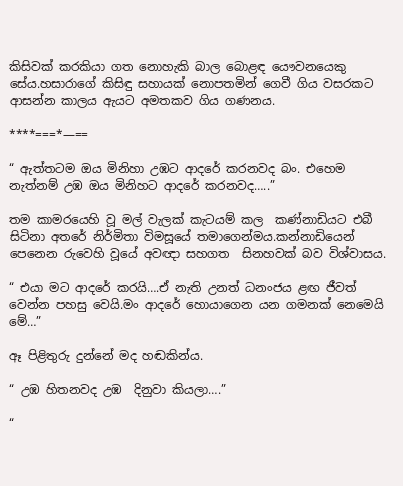කිසිවක් කරකියා ගත නොහැකි බාල බොළඳ යෞවනයෙකු සේය.හසාරාගේ කිසිඳු සහායක් නොපතමින් ගෙවී ගිය වසරකට ආසන්න කාලය ඇයට අමතකව ගිය ගණනය.

****===*—==

“ ඇත්තටම ඔය මිනිහා උඹට ආදරේ කරනවද බං. එහෙම නැත්නම් උඹ ඔය මිනිහට ආදරේ කරනවද…..”

තම කාමරයෙහි වූ මල් වැලක් කැටයම් කල  කණ්නාඩියට එබී සිටිනා අතරේ නිර්මිතා විමසූයේ තමාගෙන්මය.කන්නාඩියෙන් පෙනෙන රුවෙහි වූයේ අවඥා සහගත  සිනහවක් බව විශ්වාසය.

“ එයා මට ආදරේ කරයි….ඒ නැති උනත් ධනංජය ළඟ ජීවත් වෙන්න පහසු වෙයි.මං ආදරේ හොයාගෙන යන ගමනක් නෙමෙයි මේ…”

ඈ පිළිතුරු දුන්නේ මද හඬකින්ය.

“ උඹ හිතනවද උඹ  දිනුවා කියලා….”

“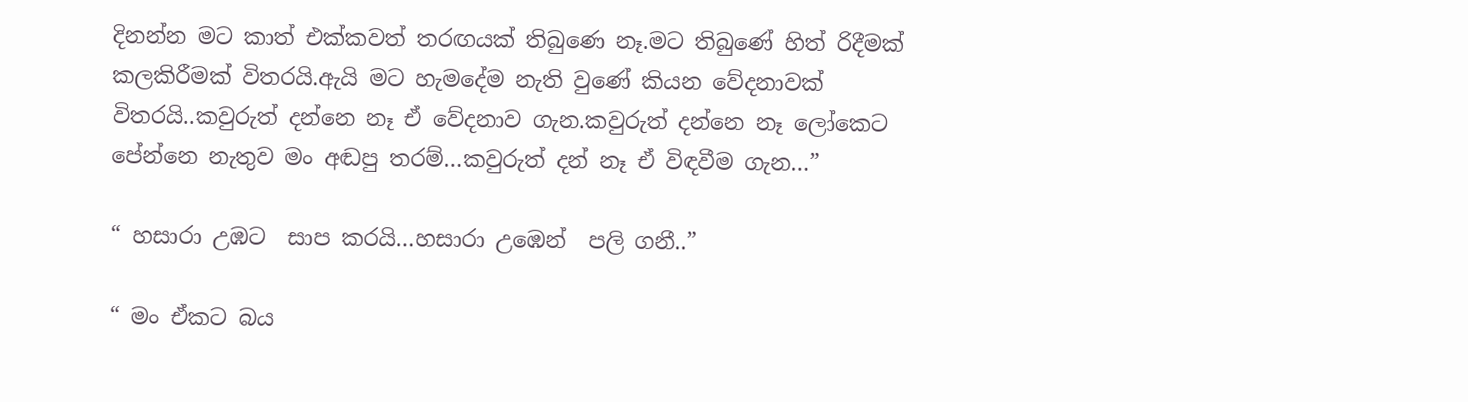දිනන්න මට කාත් එක්කවත් තරඟයක් තිබුණෙ නෑ.මට තිබුණේ හිත් රිදීමක් කලකිරීමක් විතරයි.ඇයි මට හැමදේම නැති වුණේ කියන වේදනාවක් විතරයි..කවුරුත් දන්නෙ නෑ ඒ වේදනාව ගැන.කවුරුත් දන්නෙ නෑ ලෝකෙට පේන්නෙ නැතුව මං අඬපු තරම්…කවුරුත් දන් නෑ ඒ විඳවීම ගැන…”

“ හසාරා උඹට  සාප කරයි…හසාරා උඹෙන්  පලි ගනී..”

“ මං ඒකට බය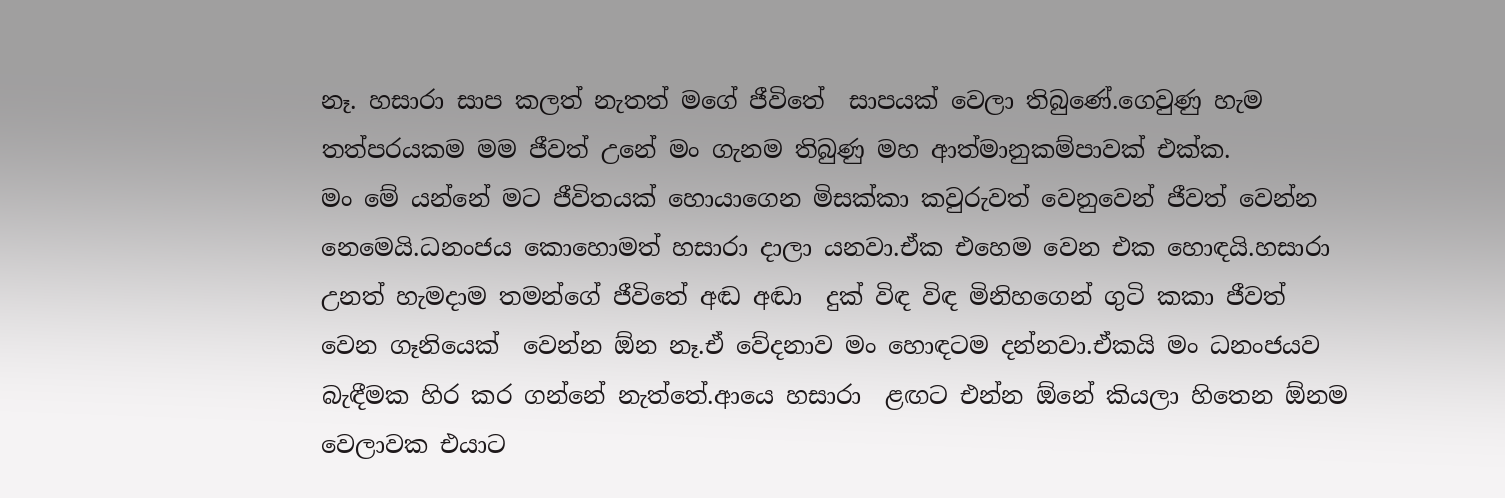නෑ. හසාරා සාප කලත් නැතත් මගේ ජීවිතේ  සාපයක් වෙලා තිබුණේ.ගෙවුණු හැම තත්පරයකම මම ජීවත් උනේ මං ගැනම තිබුණු මහ ආත්මානුකම්පාවක් එක්ක.
මං මේ යන්නේ මට ජීවිතයක් හොයාගෙන මිසක්කා කවුරුවත් වෙනුවෙන් ජීවත් වෙන්න නෙමෙයි.ධනංජය කොහොමත් හසාරා දාලා යනවා.ඒක එහෙම වෙන එක හොඳයි.හසාරා  උනත් හැමදාම තමන්ගේ ජීවිතේ අඬ අඬා  දුක් විඳ විඳ මිනිහගෙන් ගුටි කකා ජීවත් වෙන ගෑනියෙක්  වෙන්න ඕන නෑ.ඒ වේදනාව මං හොඳටම දන්නවා.ඒකයි මං ධනංජයව  බැඳීමක හිර කර ගන්නේ නැත්තේ.ආයෙ හසාරා  ළඟට එන්න ඕනේ කියලා හිතෙන ඕනම වෙලාවක එයාට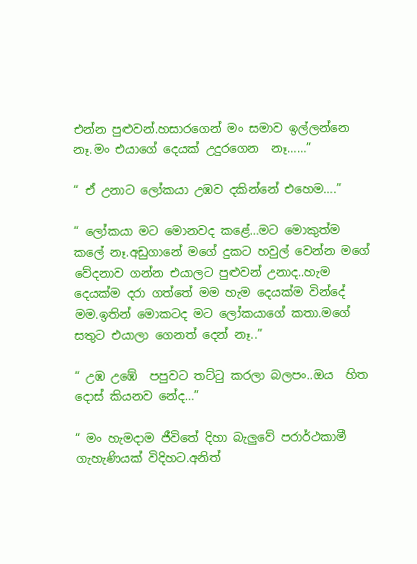එන්න පුළුවන්.හසාරගෙන් මං සමාව ඉල්ලන්නෙ  නෑ.මං එයාගේ දෙයක් උදුරගෙන  නෑ……”

“ ඒ උනාට ලෝකයා උඹව දකින්නේ එහෙම….”

“ ලෝකයා මට මොනවද කළේ…මට මොකුත්ම කලේ නෑ.අඩුගානේ මගේ දුකට හවුල් වෙන්න මගේ වේදනාව ගන්න එයාලට පුළුවන් උනාද..හැම දෙයක්ම දරා ගත්තේ මම හැම දෙයක්ම වින්දේ මම.ඉතින් මොකටද මට ලෝකයාගේ කතා.මගේ සතුට එයාලා ගෙනත් දෙන් නෑ..”

“ උඹ උඹේ  පපුවට තට්ටු කරලා බලපං..ඔය  හිත දොස් කියනව නේද…”

“ මං හැමදාම ජීවිතේ දිහා බැලුවේ පරාර්ථකාමී ගැහැණියක් විදිහට.අනිත්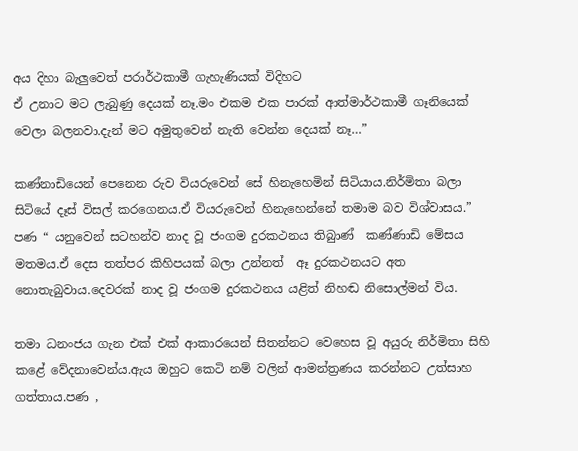අය දිහා බැලුවෙත් පරාර්ථකාමී ගැහැණියක් විදිහට
ඒ උනාට මට ලැබුණු දෙයක් නෑ.මං එකම එක පාරක් ආත්මාර්ථකාමී ගෑනියෙක් වෙලා බලනවා.දැන් මට අමුතුවෙන් නැති වෙන්න දෙයක් නෑ…”

කණ්නාඩියෙන් පෙනෙන රුව වියරුවෙන් සේ හිනැහෙමින් සිටියාය.නිර්මිතා බලා සිටියේ දෑස් විසල් කරගෙනය.ඒ වියරුවෙන් හිනැහෙන්නේ තමාම බව විශ්වාසය.” පණ “ යනුවෙන් සටහන්ව නාද වූ ජංගම දුරකථනය තිබුාණ්  කණ්ණාඩි මේසය මතමය.ඒ දෙස තත්පර කිහිපයක් බලා උන්නත්  ඈ දුරකථනයට අත නොතැබුවාය.දෙවරක් නාද වූ ජංගම දුරකථනය යළිත් නිහඬ නිසොල්මන් විය.

තමා ධනංජය ගැන එක් එක් ආකාරයෙන් සිතන්නට වෙහෙස වූ අයුරු නිර්මිතා සිහි කළේ වේදනාවෙන්ය.ඇය ඔහුට කෙටි නම් වලින් ආමන්ත්‍රණය කරන්නට උත්සාහ ගත්තාය.පණ ,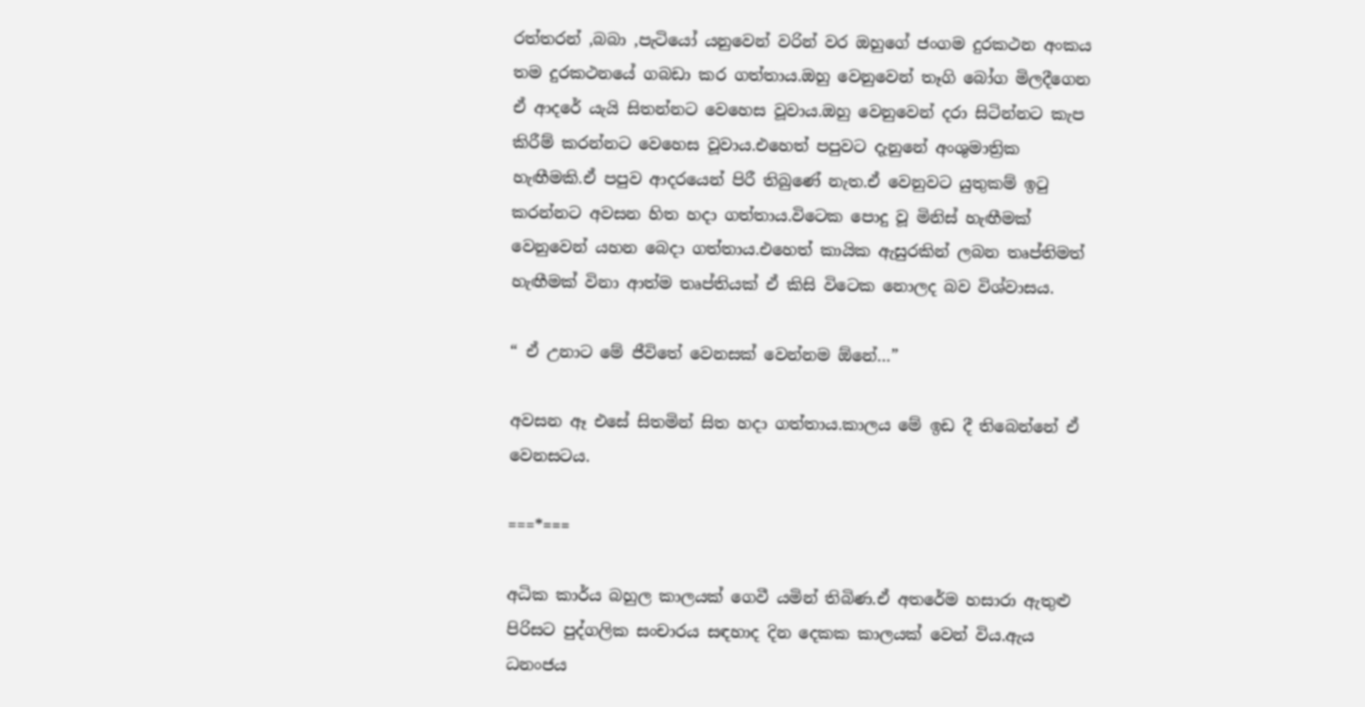රත්තරන් ,බබා ,පැටියෝ යනුවෙන් වරින් වර ඔහුගේ ජංගම දුරකථන අංකය තම දුරකථනයේ ගබඩා කර ගත්තාය.ඔහු වෙනුවෙන් තෑගි බෝග මිලදීගෙන ඒ ආදරේ යැයි සිතන්නට වෙහෙස වූවාය.ඔහු වෙනුවෙන් දරා සිටින්නට කැප කිරීම් කරන්නට වෙහෙස වූවාය.එහෙත් පපුවට දැනුනේ අංශුමාත්‍රික හැඟීමකි.ඒ පපුව ආදරයෙන් පිරී තිබුණේ නැත.ඒ වෙනුවට යුතුකම් ඉටු කරන්නට අවසන හිත හදා ගත්තාය.විටෙක පොදු වූ මිනිස් හැඟීමක් වෙනුවෙන් යහන බෙදා ගත්තාය.එහෙත් කායික ඇසුරකින් ලබන තෘප්තිමත් හැඟීමක් විනා ආත්ම තෘප්තියක් ඒ කිසි විටෙක නොලද බව විශ්වාසය.

“ ඒ උනාට මේ ජීවිතේ වෙනසක් වෙන්නම ඕනේ…”

අවසන ඈ එසේ සිතමින් සිත හදා ගත්තාය.කාලය මේ ඉඩ දී තිබෙන්නේ ඒ වෙනසටය.

===*===

අධික කාර්ය බහුල කාලයක් ගෙවී යමින් තිබිණ.ඒ අතරේම හසාරා ඇතුළු පිරිසට පුද්ගලික සංචාරය සඳහාද දින දෙකක කාලයක් වෙන් විය.ඇය ධනංජය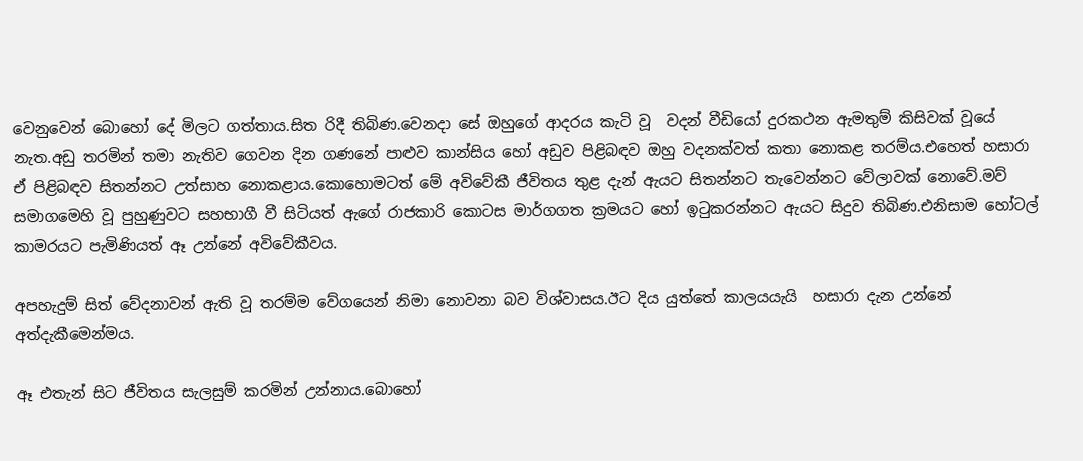වෙනුවෙන් බොහෝ දේ මිලට ගත්තාය.සිත රිදී තිබිණ.වෙනදා සේ ඔහුගේ ආදරය කැටි වූ  වදන් වීඩියෝ දුරකථන ඇමතුම් කිසිවක් වූයේ නැත.අඩු තරමින් තමා නැතිව ගෙවන දින ගණනේ පාළුව කාන්සිය හෝ අඩුව පිළිබඳව ඔහු වදනක්වත් කතා නොකළ තරම්ය.එහෙත් හසාරා ඒ පිළිබඳව සිතන්නට උත්සාහ නොකළාය.කොහොමටත් මේ අවිවේකී ජීවිතය තුළ දැන් ඇයට සිතන්නට තැවෙන්නට වේලාවක් නොවේ.මව් සමාගමෙහි වූ පුහුණුවට සහභාගී වී සිටියත් ඇගේ රාජකාරි කොටස මාර්ගගත ක්‍රමයට හෝ ඉටුකරන්නට ඇයට සිදුව තිබිණ.එනිසාම හෝටල් කාමරයට පැමිණියත් ඈ උන්නේ අවිවේකීවය.

අපහැදුම් සිත් වේදනාවන් ඇති වූ තරම්ම වේගයෙන් නිමා නොවනා බව විශ්වාසය.ඊට දිය යුත්තේ කාලයයැයි  හසාරා දැන උන්නේ අත්දැකීමෙන්මය.

ඈ එතැන් සිට ජීවිතය සැලසුම් කරමින් උන්නාය.බොහෝ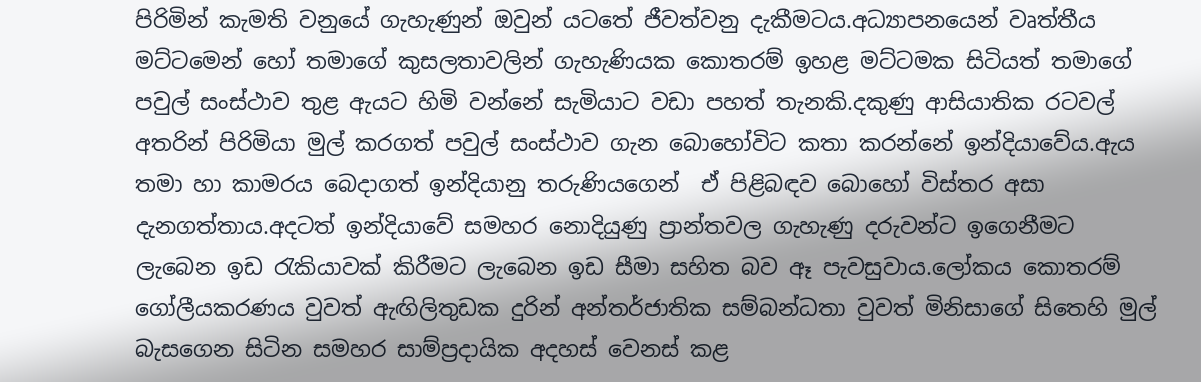පිරිමින් කැමති වනුයේ ගැහැණුන් ඔවුන් යටතේ ජීවත්වනු දැකීමටය.අධ්‍යාපනයෙන් වෘත්තීය මට්ටමෙන් හෝ තමාගේ කුසලතාවලින් ගැහැණියක කොතරම් ඉහළ මට්ටමක සිටියත් තමාගේ පවුල් සංස්ථාව තුළ ඇයට හිමි වන්නේ සැමියාට වඩා පහත් තැනකි.දකුණු ආසියාතික රටවල් අතරින් පිරිමියා මුල් කරගත් පවුල් සංස්ථාව ගැන බොහෝවිට කතා කරන්නේ ඉන්දියාවේය.ඇය තමා හා කාමරය බෙදාගත් ඉන්දියානු තරුණියගෙන්  ඒ පිළිබඳව බොහෝ විස්තර අසා දැනගත්තාය.අදටත් ඉන්දියාවේ සමහර නොදියුණු ප්‍රාන්තවල ගැහැණු දරුවන්ට ඉගෙනීමට ලැබෙන ඉඩ රැකියාවක් කිරීමට ලැබෙන ඉඩ සීමා සහිත බව ඈ පැවසුවාය.ලෝකය කොතරම් ගෝලීයකරණය වුවත් ඇඟිලිතුඩක දුරින් අන්තර්ජාතික සම්බන්ධතා වුවත් මිනිසාගේ සිතෙහි මුල් බැසගෙන සිටින සමහර සාම්ප්‍රදායික අදහස් වෙනස් කළ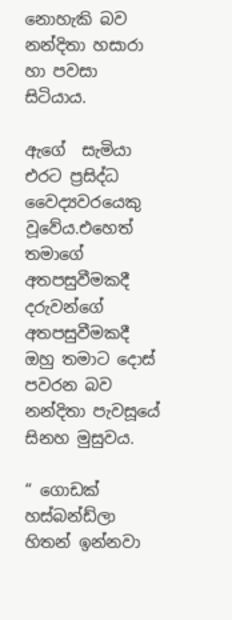නොහැකි බව නන්දිතා හසාරා හා පවසා සිටියාය.

ඇගේ  සැමියා එරට ප්‍රසිද්ධ වෛද්‍යවරයෙකු  වූවේය.එහෙත් තමාගේ අතපසුවීමකදී දරුවන්ගේ අතපසුවීමකදී ඔහු තමාට දොස් පවරන බව නන්දිතා පැවසූයේ සිනහ මුසුවය.

“ ගොඩක් හස්බන්ඩ්ලා හිතන් ඉන්නවා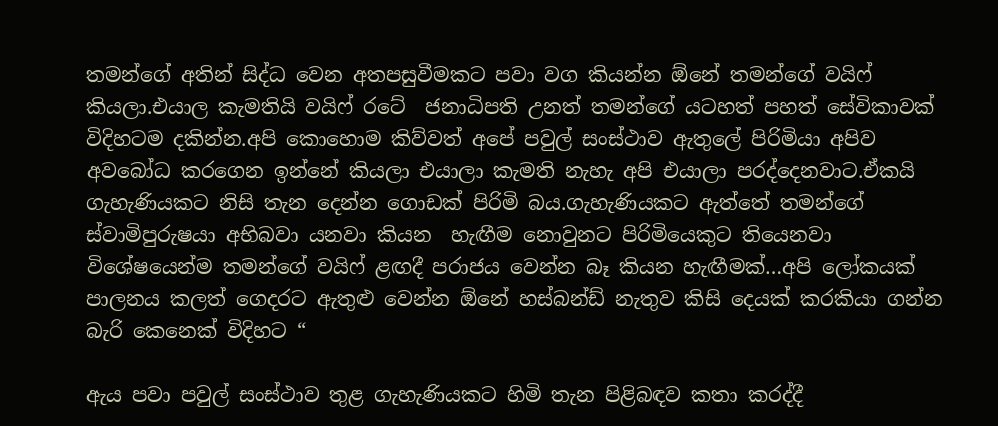තමන්ගේ අතින් සිද්ධ වෙන අතපසුවීමකට පවා වග කියන්න ඕනේ තමන්ගේ වයිෆ් කියලා.එයාල කැමතියි වයිෆ් රටේ  ජනාධිපති උනත් තමන්ගේ යටහත් පහත් සේවිකාවක් විදිහටම දකින්න.අපි කොහොම කිව්වත් අපේ පවුල් සංස්ථාව ඇතුලේ පිරිමියා අපිව අවබෝධ කරගෙන ඉන්නේ කියලා එයාලා කැමති නැහැ අපි එයාලා පරද්දෙනවාට.ඒකයි ගැහැණියකට නිසි තැන දෙන්න ගොඩක් පිරිමි බය.ගැහැණියකට ඇත්තේ තමන්ගේ ස්වාමිපුරුෂයා අභිබවා යනවා කියන  හැඟීම නොවුනට පිරිමියෙකුට තියෙනවා විශේෂයෙන්ම තමන්ගේ වයිෆ් ළඟදී පරාජය වෙන්න බෑ කියන හැඟීමක්…අපි ලෝකයක් පාලනය කලත් ගෙදරට ඇතුළු වෙන්න ඕනේ හස්බන්ඩ් නැතුව කිසි දෙයක් කරකියා ගන්න බැරි කෙනෙක් විදිහට “

ඇය පවා පවුල් සංස්ථාව තුළ ගැහැණියකට හිමි තැන පිළිබඳව කතා කරද්දී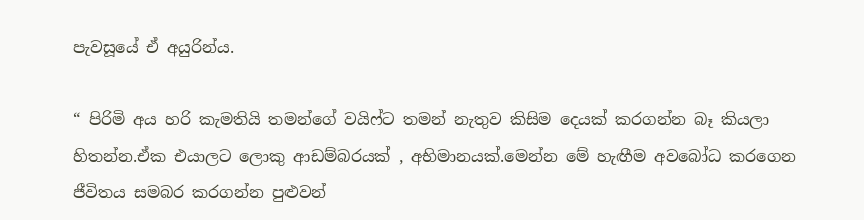පැවසූයේ ඒ අයුරින්ය.

“ පිරිමි අය හරි කැමතියි තමන්ගේ වයිෆ්ට තමන් නැතුව කිසිම දෙයක් කරගන්න බෑ කියලා හිතන්න.ඒක එයාලට ලොකු ආඩම්බරයක් , අභිමානයක්.මෙන්න මේ හැඟීම අවබෝධ කරගෙන ජීවිතය සමබර කරගන්න පුළුවන්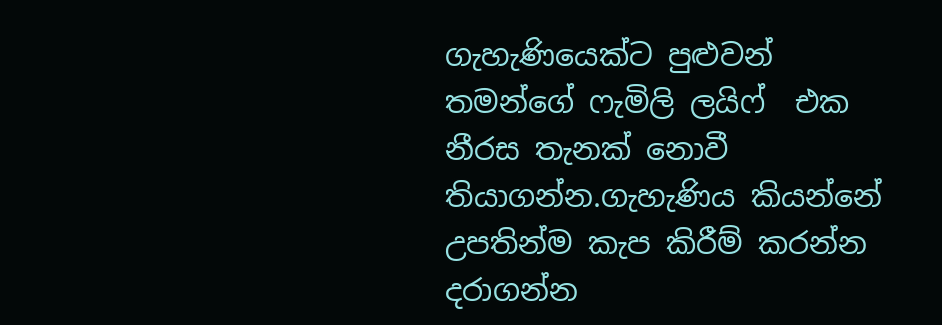ගැහැණියෙක්ට පුළුවන්  තමන්ගේ ෆැමිලි ලයිෆ්  එක නීරස තැනක් නොවී තියාගන්න.ගැහැණිය කියන්නේ උපතින්ම කැප කිරීම් කරන්න දරාගන්න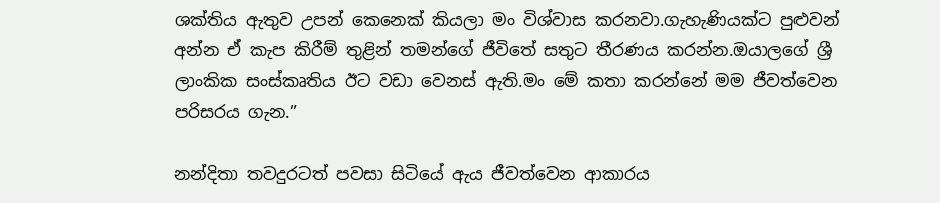ශක්තිය ඇතුව උපන් කෙනෙක් කියලා මං විශ්වාස කරනවා.ගැහැණියක්ට පුළුවන් අන්න ඒ කැප කිරීම් තුළින් තමන්ගේ ජීවිතේ සතුට තීරණය කරන්න.ඔයාලගේ ශ්‍රී ලාංකික සංස්කෘතිය ඊට වඩා වෙනස් ඇති.මං මේ කතා කරන්නේ මම ජීවත්වෙන පරිසරය ගැන.”

නන්දිතා තවදුරටත් පවසා සිටියේ ඇය ජීවත්වෙන ආකාරය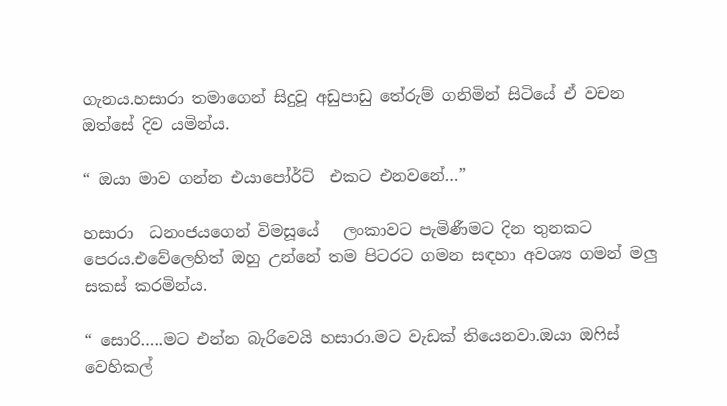ගැනය.හසාරා තමාගෙන් සිදුවූ අඩුපාඩු තේරුම් ගනිමින් සිටියේ ඒ වචන ඔත්සේ දිව යමින්ය.

“ ඔයා මාව ගන්න එයාපෝර්ට්  එකට එනවනේ…”

හසාරා  ධනංජයගෙන් විමසූයේ   ලංකාවට පැමිණීමට දින තුනකට පෙරය.එවේලෙහිත් ඔහු උන්නේ තම පිටරට ගමන සඳහා අවශ්‍ය ගමන් මලු සකස් කරමින්ය.

“ සොරි…..මට එන්න බැරිවෙයි හසාරා.මට වැඩක් තියෙනවා.ඔයා ඔෆිස් වෙහිකල්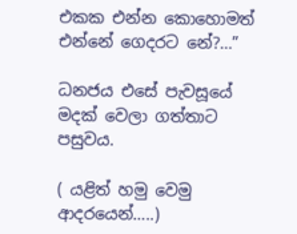එකක එන්න කොහොමත් එන්නේ ගෙදරට නේ?…”

ධනජය එසේ පැවසූයේ මදක් වෙලා ගත්තාට පසුවය.

( යළිත් හමු වෙමු ආදරයෙන්…..)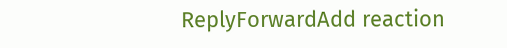ReplyForwardAdd reaction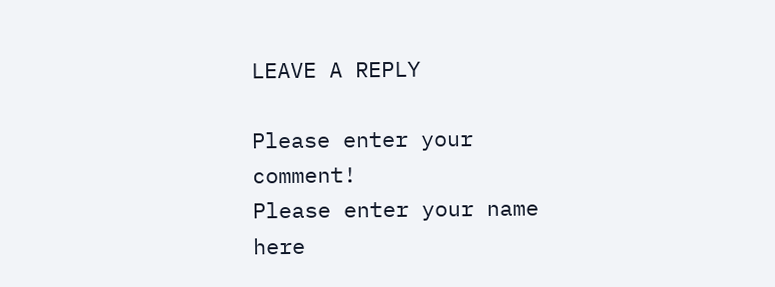LEAVE A REPLY

Please enter your comment!
Please enter your name here